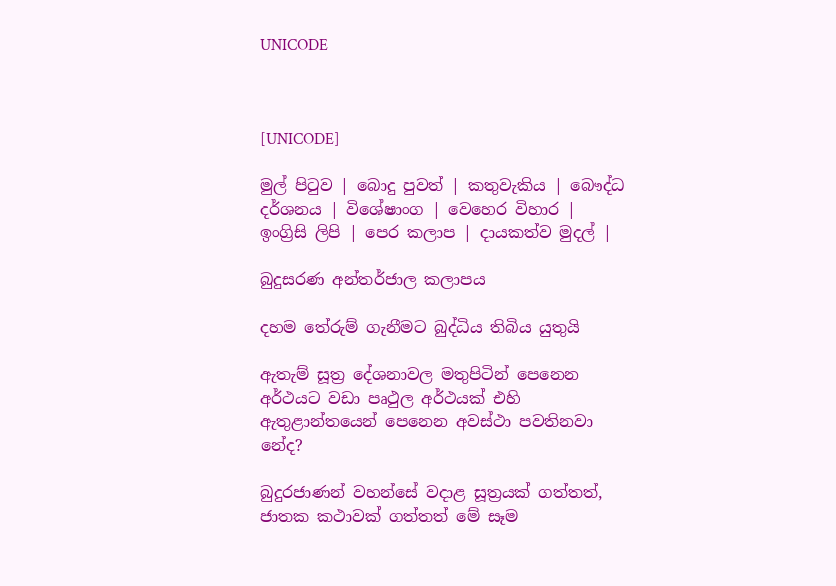UNICODE



[UNICODE]

මුල් පිටුව | බොදු පුවත් | කතුවැකිය | බෞද්ධ දර්ශනය | විශේෂාංග | වෙහෙර විහාර | ඉංග්‍රිසි ලිපි | පෙර කලාප | දායකත්ව මුදල් |

බුදුසරණ අන්තර්ජාල කලාපය

දහම තේරුම් ගැනීමට බුද්ධිය තිබිය යුතුයි

ඇතැම් සූත්‍ර දේශනාවල මතුපිටින් පෙනෙන අර්ථයට වඩා පෘථුල අර්ථයක් එහි ඇතුළාන්තයෙන් පෙනෙන අවස්ථා පවතිනවා නේද?

බුදුරජාණන් වහන්සේ වදාළ සූත්‍රයක් ගත්තත්, ජාතක කථාවක් ගත්තත් මේ සෑම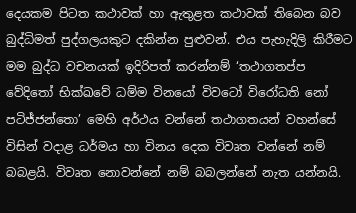දෙයකම පිටත කථාවක් හා ඇතුළත කථාවක් තිබෙන බව බුද්ධිමත් පුද්ගලයකුට දකින්න පුළුවන්. එය පැහැදිලි කිරීමට මම බුද්ධ වචනයක් ඉදිරිපත් කරන්නම් ‘තථාගතප්ප වේදිතෝ භික්‍ඛවේ ධම්ම විනයෝ විවටෝ විරෝධති නෝ පටිජ්ජන්තො’ මෙහි අර්ථය වන්නේ තථාගතයන් වහන්සේ විසින් වදාළ ධර්මය හා විනය දෙක විවෘත වන්නේ නම් බබළයි. විවෘත නොවන්නේ නම් බබලන්නේ නැත යන්නයි.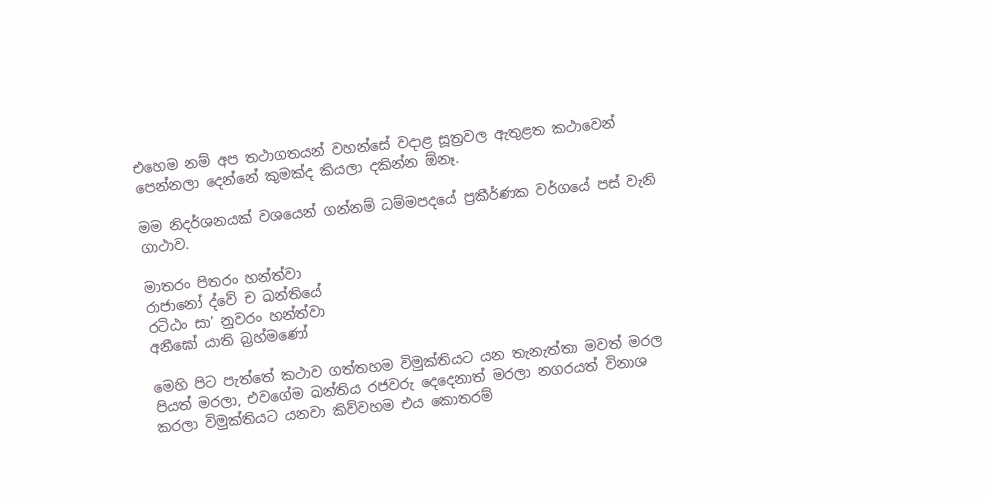එහෙම නම් අප තථාගතයන් වහන්සේ වදාළ සූත්‍රවල ඇතුළත කථාවෙන් පෙන්නලා දෙන්නේ කුමක්ද කියලා දකින්න ඕනෑ.

මම නිදර්ශනයක් වශයෙන් ගන්නම් ධම්මපදයේ ප්‍රකීර්ණක වර්ගයේ පස් වැනි ගාථාව.

මාතරං පිතරං හන්ත්වා
රාජානෝ ද්වේ ච ඛන්තියේ
රටිඨං සා’ නුවරං හන්ත්වා
අනීඝෝ යාති බ්‍රහ්මණෝ

මෙහි පිට පැත්තේ කථාව ගත්තහම විමුක්තියට යන තැනැත්තා මවත් මරල පියත් මරලා, එවගේම ඛන්තිය රජවරු දෙදෙනාත් මරලා නගරයත් විනාශ කරලා විමුක්තියට යනවා කිව්වහම එය කොතරම්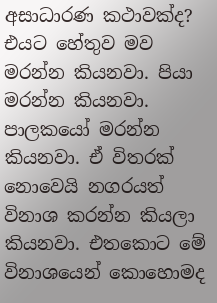අසාධාරණ කථාවක්ද? එයට හේතුව මව මරන්න කියනවා. පියා මරන්න කියනවා. පාලකයෝ මරන්න කියනවා. ඒ විතරක් නොවෙයි නගරයත් විනාශ කරන්න කියලා කියනවා. එතකොට මේ විනාශයෙන් කොහොමද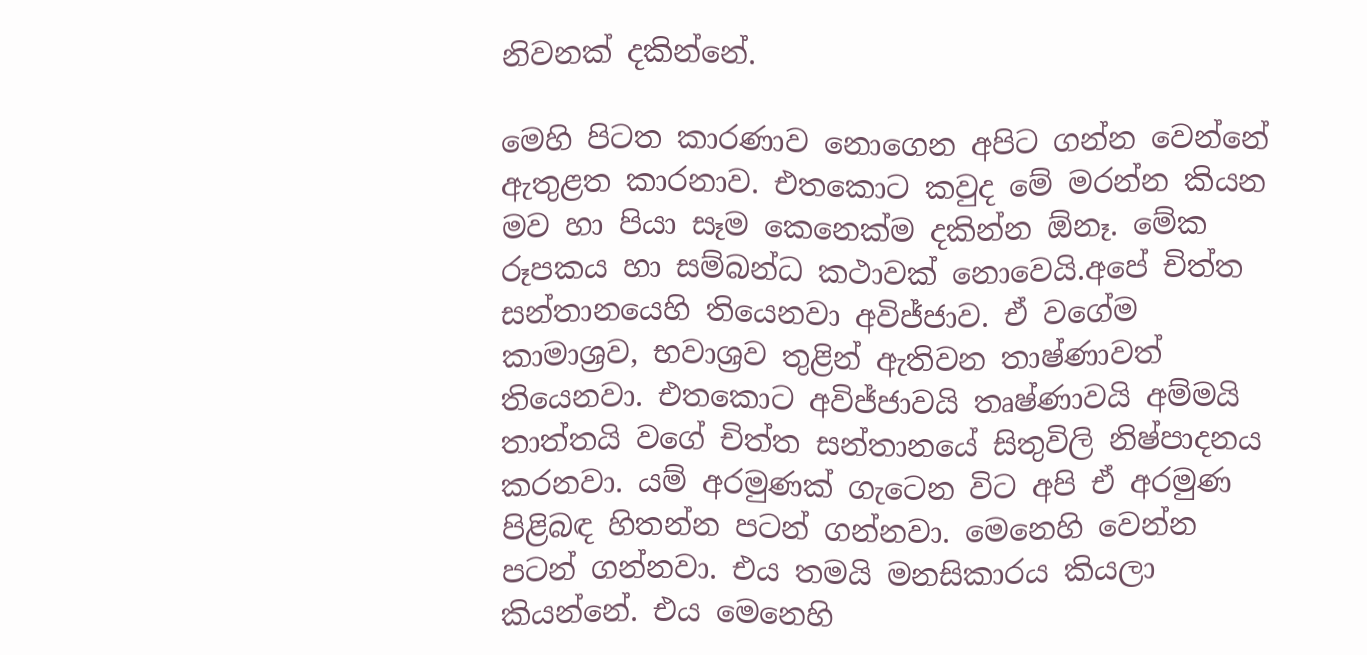නිවනක් දකින්නේ.

මෙහි පිටත කාරණාව නොගෙන අපිට ගන්න වෙන්නේ ඇතුළත කාරනාව. එතකොට කවුද මේ මරන්න කියන මව හා පියා සෑම කෙනෙක්ම දකින්න ඕනෑ. මේක රූපකය හා සම්බන්ධ කථාවක් නොවෙයි.අපේ චිත්ත සන්තානයෙහි තියෙනවා අවිජ්ජාව. ඒ වගේම කාමාශ්‍රව, භවාශ්‍රව තුළින් ඇතිවන තාෂ්ණාවත් තියෙනවා. එතකොට අවිජ්ජාවයි තෘෂ්ණාවයි අම්මයි තාත්තයි වගේ චිත්ත සන්තානයේ සිතුවිලි නිෂ්පාදනය කරනවා. යම් අරමුණක් ගැටෙන විට අපි ඒ අරමුණ පිළිබඳ හිතන්න පටන් ගන්නවා. මෙනෙහි වෙන්න පටන් ගන්නවා. එය තමයි මනසිකාරය කියලා කියන්නේ. එය මෙනෙහි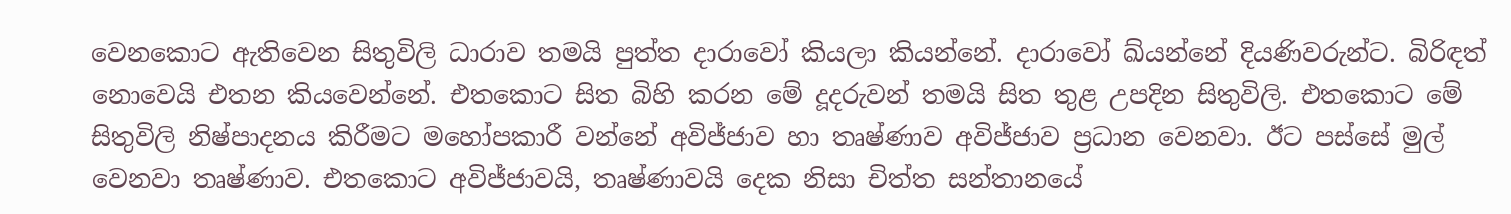වෙනකොට ඇතිවෙන සිතුවිලි ධාරාව තමයි පුත්ත දාරාවෝ කියලා කියන්නේ. දාරාවෝ ඛ්යන්නේ දියණිවරුන්ට. බිරිඳත් නොවෙයි එතන කියවෙන්නේ. එතකොට සිත බිහි කරන මේ දූදරුවන් තමයි සිත තුළ උපදින සිතුවිලි. එතකොට මේ සිතුවිලි නිෂ්පාදනය කිරීමට මහෝපකාරී වන්නේ අවිජ්ජාව හා තෘෂ්ණාව අවිජ්ජාව ප්‍රධාන වෙනවා. ඊට පස්සේ මුල් වෙනවා තෘෂ්ණාව. එතකොට අවිජ්ජාවයි, තෘෂ්ණාවයි දෙක නිසා චිත්ත සන්තානයේ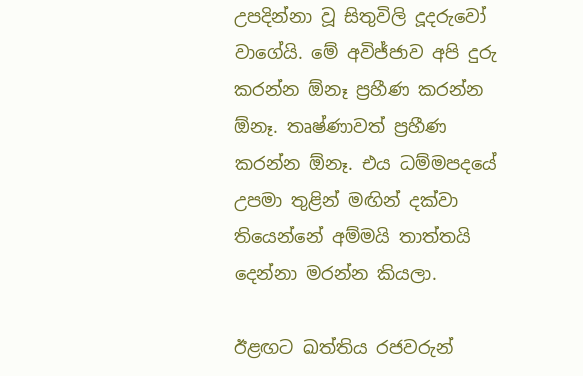උපදින්නා වූ සිතුවිලි දූදරුවෝ වාගේයි. මේ අවිජ්ජාව අපි දුරු කරන්න ඕනෑ ප්‍රහීණ කරන්න ඕනෑ. තෘෂ්ණාවත් ප්‍රහීණ කරන්න ඕනෑ. එය ධම්මපදයේ උපමා තුළින් මඟින් දක්වා තියෙන්නේ අම්මයි තාත්තයි දෙන්නා මරන්න කියලා.

ඊළඟට ඛත්තිය රජවරුන්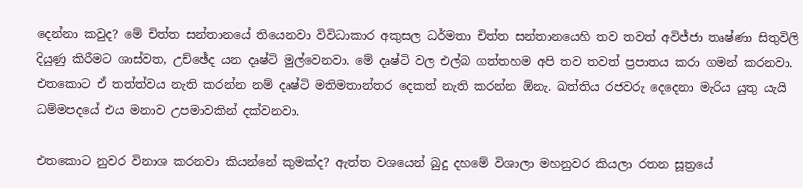දෙන්නා කවුද? මේ චිත්ත සන්තානයේ තියෙනවා විවිධාකාර අකුසල ධර්මතා චිත්ත සන්තානයෙහි තව තවත් අවිජ්ජා තෘෂ්ණා සිතුවිලි දියුණු කිරීමට ශාස්වත, උච්ඡේද යන දෘෂ්ටි මුල්වෙනවා. මේ දෘෂ්ටි වල එල්බ ගත්තහම අපි තව තවත් ප්‍රපාතය කරා ගමන් කරනවා. එතකොට ඒ තත්ත්වය නැති කරන්න නම් දෘෂ්ටි මතිමතාන්තර දෙකත් නැති කරන්න ඕනැ. ඛත්තිය රජවරු දෙදෙනා මැරිය යුතු යැයි ධම්මපදයේ එය මනාව උපමාවකින් දක්වනවා.

එතකොට නුවර විනාශ කරනවා කියන්නේ කුමක්ද? ඇත්ත වශයෙන් බුදු දහමේ විශාලා මහනුවර කියලා රතන සූත්‍රයේ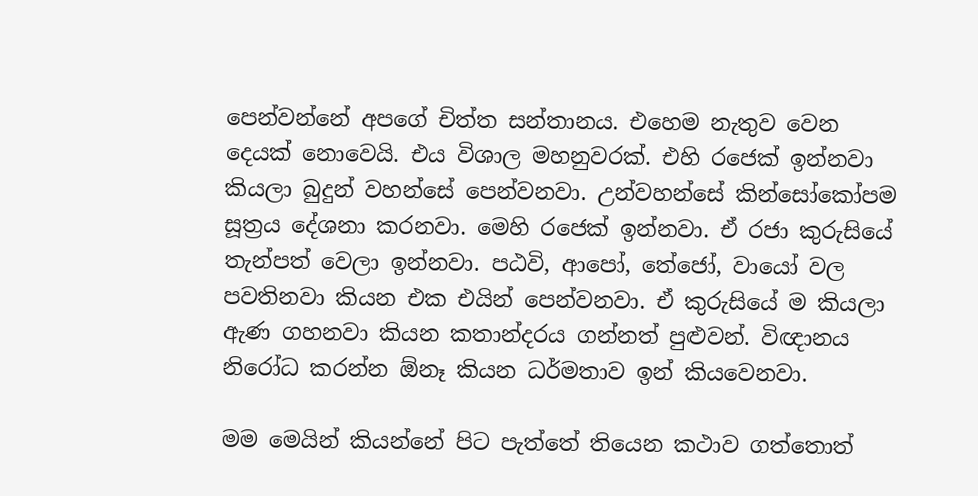පෙන්වන්නේ අපගේ චිත්ත සන්තානය. එහෙම නැතුව වෙන දෙයක් නොවෙයි. එය විශාල මහනුවරක්. එහි රජෙක් ඉන්නවා කියලා බුදුන් වහන්සේ පෙන්වනවා. උන්වහන්සේ කින්සෝකෝපම සූත්‍රය දේශනා කරනවා. මෙහි රජෙක් ඉන්නවා. ඒ රජා කුරුසියේ තැන්පත් වෙලා ඉන්නවා. පඨවි, ආපෝ, තේජෝ, වායෝ වල පවතිනවා කියන එක එයින් පෙන්වනවා. ඒ කුරුසියේ ම කියලා ඇණ ගහනවා කියන කතාන්දරය ගන්නත් පුළුවන්. විඥානය නිරෝධ කරන්න ඕනෑ කියන ධර්මතාව ඉන් කියවෙනවා.

මම මෙයින් කියන්නේ පිට පැත්තේ තියෙන කථාව ගත්තොත්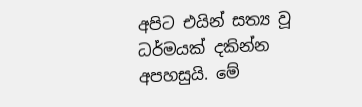අපිට එයින් සත්‍ය වූ ධර්මයක් දකින්න අපහසුයි. මේ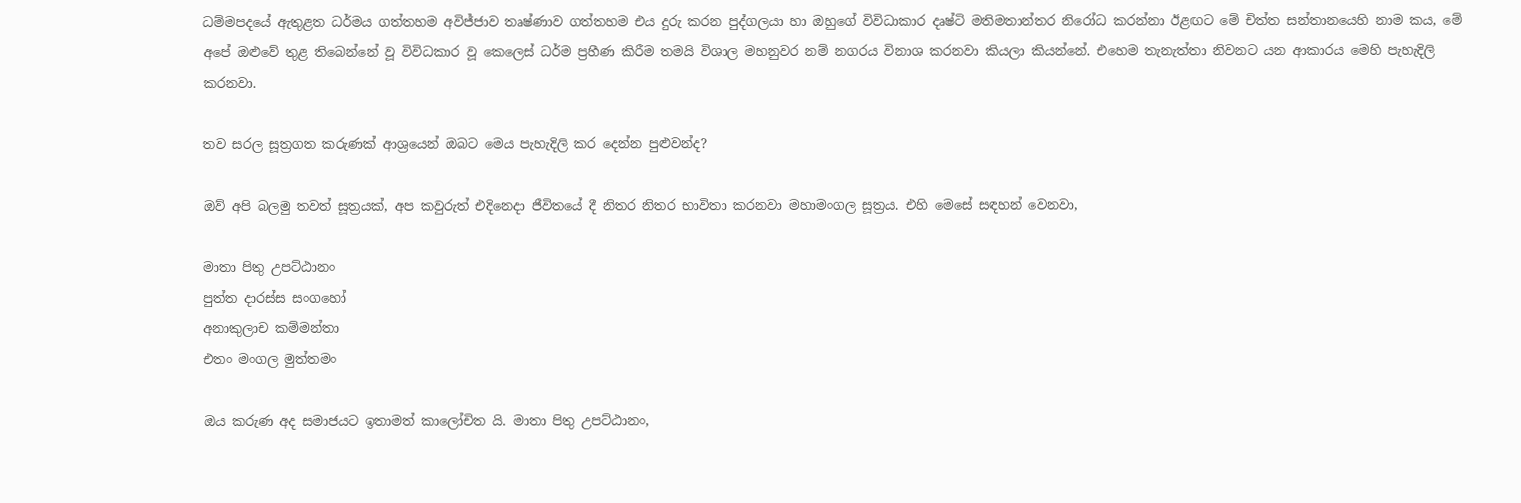ධම්මපදයේ ඇතුළත ධර්මය ගත්තහම අවිජ්ජාව තෘෂ්ණාව ගත්තහම එය දුරු කරන පුද්ගලයා හා ඔහුගේ විවිධාකාර දෘෂ්ටි මතිමතාන්තර නිරෝධ කරන්නා ඊළඟට මේ චිත්ත සන්තානයෙහි නාම කය, මේ අපේ ඔළුවේ තුළ තිබෙන්නේ වූ විවිධකාර වූ කෙලෙස් ධර්ම ප්‍රහීණ කිරීම තමයි විශාල මහනුවර නම් නගරය විනාශ කරනවා කියලා කියන්නේ. එහෙම තැනැත්තා නිවනට යන ආකාරය මෙහි පැහැදිලි කරනවා.

තව සරල සූත්‍රගත කරුණක් ආශ්‍රයෙන් ඔබට මෙය පැහැදිලි කර දෙන්න පුළුවන්ද?

ඔව් අපි බලමු තවත් සූත්‍රයක්, අප කවුරුත් එදිනෙදා ජීවිතයේ දී නිතර නිතර භාවිතා කරනවා මහාමංගල සූත්‍රය. එහි මෙසේ සඳහන් වෙනවා,

මාතා පිතු උපට්ඨානං
පුත්ත දාරස්ස සංගහෝ
අනාකුලාච කම්මන්තා
එතං මංගල මුත්තමං

ඔය කරුණ අද සමාජයට ඉතාමත් කාලෝචිත යි. මාතා පිතු උපට්ඨානං,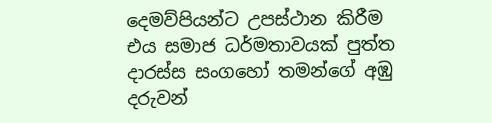දෙමව්පියන්ට උපස්ථාන කිරීම එය සමාජ ධර්මතාවයක් පුත්ත දාරස්ස සංගහෝ තමන්ගේ අඹු දරුවන්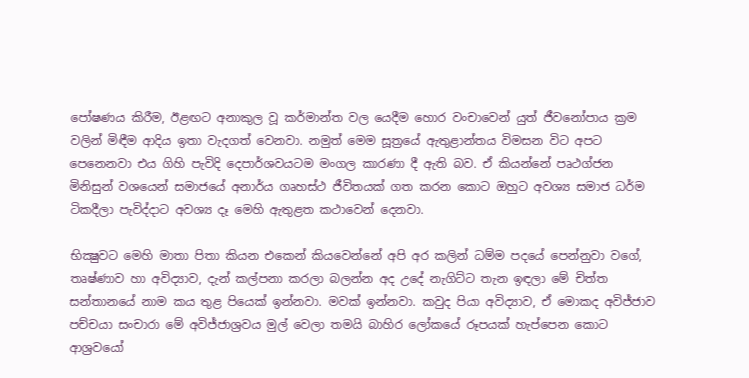පෝෂණය කිරීම, ඊළඟට අනාකුල වූ කර්මාන්ත වල යෙදීම හොර වංචාවෙන් යුත් ජීවනෝපාය ක්‍රම වලින් මිඳීම ආදිය ඉතා වැදගත් වෙනවා. නමුත් මෙම සූත්‍රයේ ඇතුළාන්තය විමසන විට අපට පෙනෙනවා එය ගිහි පැවිදි දෙපාර්ශවයටම මංගල කාරණා දී ඇති බව. ඒ කියන්නේ පෘථග්ජන මිනිසුන් වශයෙන් සමාජයේ අනාර්ය ගෘහස්ථ ජීවිතයක් ගත කරන කොට ඔහුට අවශ්‍ය සමාජ ධර්ම ටිකදීලා පැවිද්දාට අවශ්‍ය දෑ මෙහි ඇතුළත කථාවෙන් දෙනවා.

භික්‍ෂුවට මෙහි මාතා පිතා කියන එකෙන් කියවෙන්නේ අපි අර කලින් ධම්ම පදයේ පෙන්නුවා වගේ, තෘෂ්ණාව හා අවිද්‍යාව, දැන් කල්පනා කරලා බලන්න අද උදේ නැගිට්ට තැන ඉඳලා මේ චිත්ත සන්තානයේ නාම කය තුළ පියෙක් ඉන්නවා. මවක් ඉන්නවා. කවුද පියා අවිද්‍යාව, ඒ මොකද අවිජ්ජාව පච්චයා සංචාරා මේ අවිජ්ජාශ්‍රවය මුල් වෙලා තමයි බාහිර ලෝකයේ රූපයක් හැප්පෙන කොට ආශ්‍රවයෝ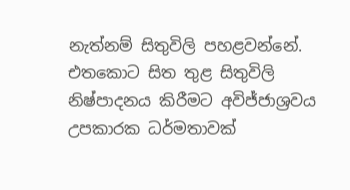නැත්නම් සිතුවිලි පහළවන්නේ. එතකොට සිත තුළ සිතුවිලි නිෂ්පාදනය කිරීමට අවිජ්ජාශ්‍රවය උපකාරක ධර්මතාවක්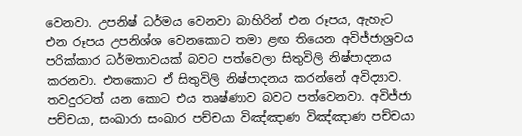වෙනවා. උපනිෂ් ධර්මය වෙනවා බාහිරින් එන රූපය, ඇහැට එන රූපය උපනිශ්ශ වෙනකොට තමා ළඟ තියෙන අවිජ්ජාශ්‍රවය පරික්කාර ධර්මතාවයක් බවට පත්වෙලා සිතුවිලි නිෂ්පාදනය කරනවා. එතකොට ඒ සිතුවිලි නිෂ්පාදනය කරන්නේ අවිද්‍යාව. තවදුරටත් යන කොට එය තෘෂ්ණාව බවට පත්වෙනවා. අවිජ්ජා පච්චයා, සංඛාරා සංඛාර පච්චයා විඤ්ඤාණ විඤ්ඤාණ පච්චයා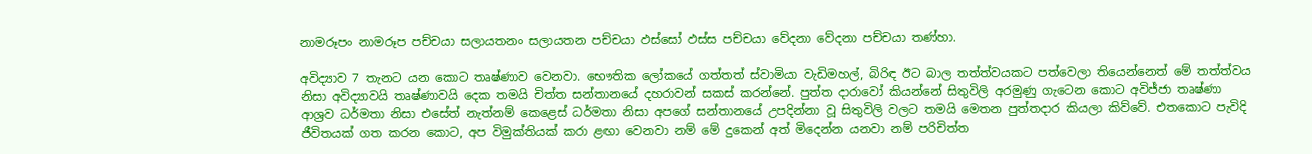නාමරූපං නාමරූප පච්චයා සලායතනං සලායතන පච්චයා ඵස්සෝ ඵස්ස පච්චයා වේදනා වේදනා පච්චයා තණ්හා.

අවිද්‍යාව 7 තැනට යන කොට තෘෂ්ණාව වෙනවා. භෞතික ලෝකයේ ගත්තත් ස්වාමියා වැඩිමහල්, බිරිඳ ඊට බාල තත්ත්වයකට පත්වෙලා තියෙන්නෙත් මේ තත්ත්වය නිසා අවිද්‍යාවයි තෘෂ්ණාවයි දෙක තමයි චිත්ත සන්තානයේ දහරාවන් සකස් කරන්නේ. පුත්ත දාරාවෝ කියන්නේ සිතුවිලි අරමුණු ගැටෙන කොට අවිජ්ජා තෘෂ්ණා ආශ්‍රව ධර්මතා නිසා එසේත් නැත්නම් කෙළෙස් ධර්මතා නිසා අපගේ සන්තානයේ උපදින්නා වූ සිතුවිලි වලට තමයි මෙතන පුත්තදාර කියලා කිව්වේ. එතකොට පැවිදි ජීවිතයක් ගත කරන කොට, අප විමුක්තියක් කරා ළඟා වෙනවා නම් මේ දුකෙන් අත් මිදෙන්න යනවා නම් පරිචිත්ත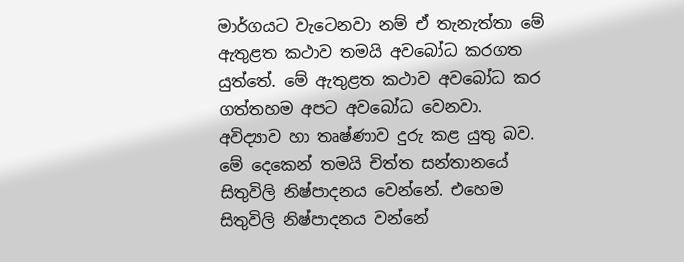මාර්ගයට වැටෙනවා නම් ඒ තැනැත්තා මේ ඇතුළත කථාව තමයි අවබෝධ කරගත යුත්තේ. මේ ඇතුළත කථාව අවබෝධ කර ගත්තහම අපට අවබෝධ වෙනවා. අවිද්‍යාව හා තෘෂ්ණාව දුරු කළ යුතු බව. මේ දෙකෙන් තමයි චිත්ත සන්තානයේ සිතුවිලි නිෂ්පාදනය වෙන්නේ. එහෙම සිතුවිලි නිෂ්පාදනය වන්නේ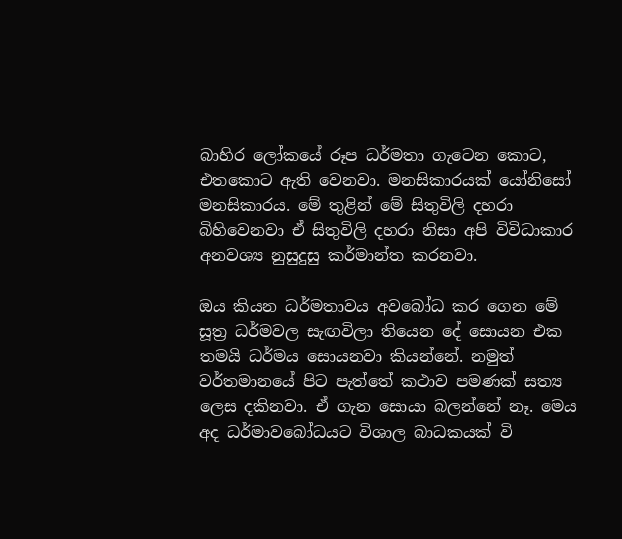බාහිර ලෝකයේ රූප ධර්මතා ගැටෙන කොට, එතකොට ඇති වෙනවා. මනසිකාරයක් යෝනිසෝ මනසිකාරය. මේ තුළින් මේ සිතුවිලි දහරා බිහිවෙනවා ඒ සිතුවිලි දහරා නිසා අපි විවිධාකාර අනවශ්‍ය නුසුදුසු කර්මාන්ත කරනවා.

ඔය කියන ධර්මතාවය අවබෝධ කර ගෙන මේ සූත්‍ර ධර්මවල සැඟවිලා තියෙන දේ සොයන එක තමයි ධර්මය සොයනවා කියන්නේ. නමුත් වර්තමානයේ පිට පැත්තේ කථාව පමණක් සත්‍ය ලෙස දකිනවා. ඒ ගැන සොයා බලන්නේ නෑ. මෙය අද ධර්මාවබෝධයට විශාල බාධකයක් වි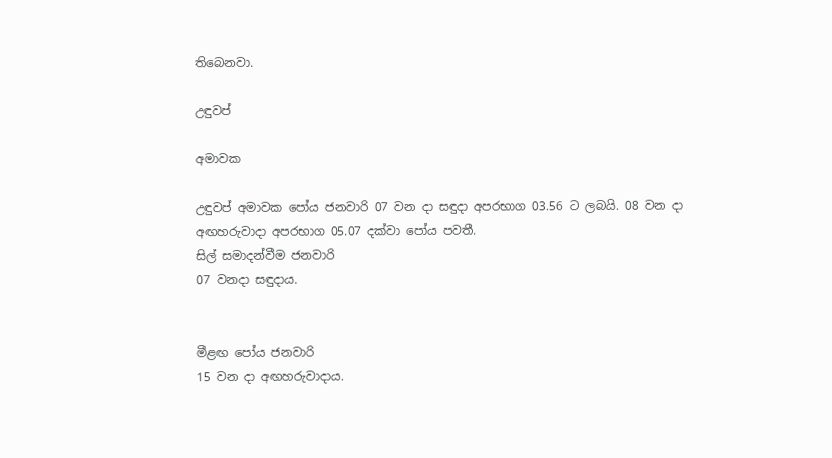තිබෙනවා.

උඳුවප්

අමාවක

උඳුවප් අමාවක පෝය ජනවාරි 07 වන දා සඳුදා අපරභාග 03.56 ට ලබයි. 08 වන දා අඟහරුවාදා අපරභාග 05.07 දක්වා පෝය පවතී.
සිල් සමාදන්වීම ජනවාරි
07 වනදා සඳුදාය.


මීළඟ පෝය ජනවාරි
15 වන දා අඟහරුවාදාය.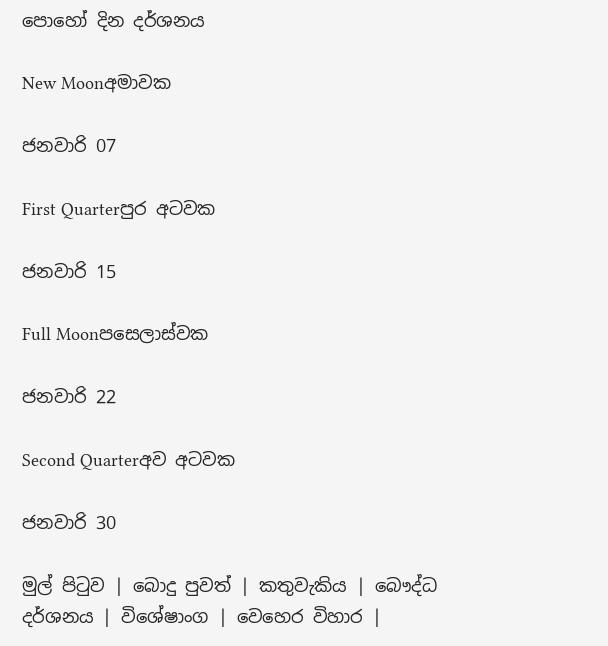පොහෝ දින දර්ශනය

New Moonඅමාවක

ජනවාරි 07

First Quarterපුර අටවක

ජනවාරි 15

Full Moonපසෙලාස්වක

ජනවාරි 22

Second Quarterඅව අටවක

ජනවාරි 30

මුල් පිටුව | බොදු පුවත් | කතුවැකිය | බෞද්ධ දර්ශනය | විශේෂාංග | වෙහෙර විහාර |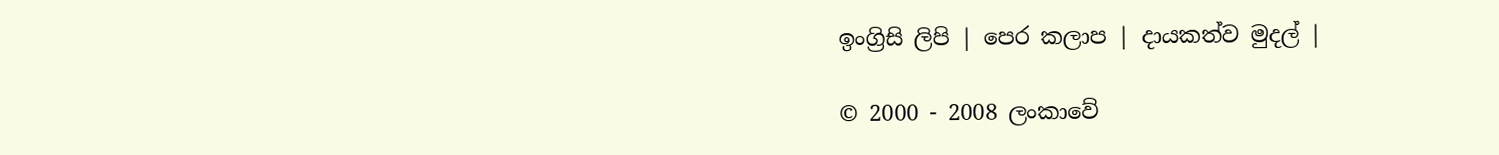ඉංග්‍රිසි ලිපි | පෙර කලාප | දායකත්ව මුදල් |

© 2000 - 2008 ලංකාවේ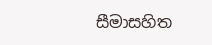සීමාසහිත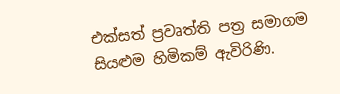එක්සත් ප්‍රවෘත්ති පත්‍ර සමාගම
සියළුම හිමිකම් ඇවිරිණි.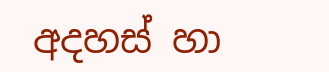අදහස් හා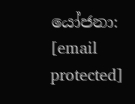යෝජනා: [email protected]